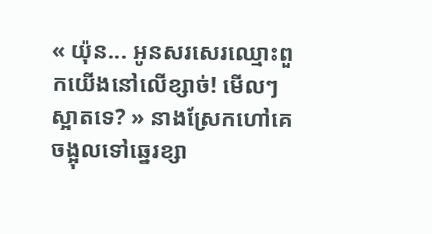« យ៉ុន... អូនសរសេរឈ្មោះពួកយើងនៅលើខ្សាច់! មើលៗស្អាតទេ? » នាងស្រែកហៅគេ ចង្អុលទៅឆ្នេរខ្សា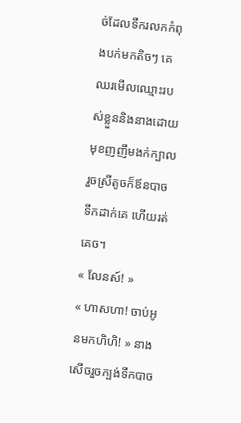ច់ដែលទឹករលកកំពុងបក់មកតិចៗ គេឈរមើលឈ្មោះរបស់ខ្លួននិងនាងដោយមុខញញឹមងក់ក្បាល រួចស្រីតូចក៏ឪនបាចទឹកដាក់គេ ហើយរត់គេច។
« លែនស៍! »
« ហាសហា! ចាប់អូនមកហិហិ! » នាងសើចរួចក្បង់ទឹកបាច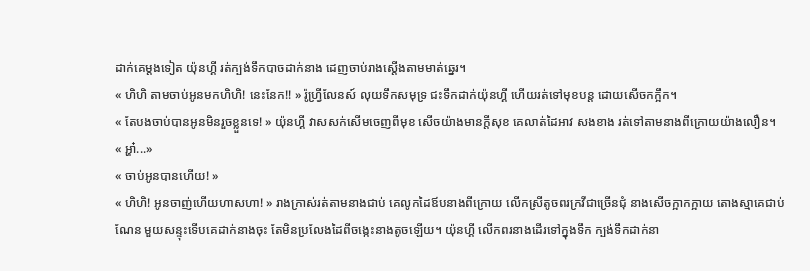ដាក់គេម្តងទៀត យ៉ុនហ្គី រត់ក្បង់ទឹកបាចដាក់នាង ដេញចាប់រាងស្តើងតាមមាត់ឆ្នេរ។
« ហិហិ តាមចាប់អូនមកហិហិ! នេះនែក!! » រ៉ូហ្វ្រីលែនស៍ លុយទឹកសមុទ្រ ជះទឹកដាក់យ៉ុនហ្គី ហើយរត់ទៅមុខបន្ត ដោយសើចកក្អឹក។
« តែបងចាប់បានអូនមិនរួចខ្លួនទេ! » យ៉ុនហ្គី វាសសក់សើមចេញពីមុខ សើចយ៉ាងមានក្តីសុខ គេលាត់ដៃអាវ សងខាង រត់ទៅតាមនាងពីក្រោយយ៉ាងលឿន។
« អ្ហា៎...»
« ចាប់អូនបានហើយ! »
« ហិហិ! អូនចាញ់ហើយហាសហា! » រាងក្រាស់រត់តាមនាងជាប់ គេលូកដៃឪបនាងពីក្រោយ លើកស្រីតូចពរក្រវីជាច្រើនជុំ នាងសើចក្អាកក្អាយ តោងស្មាគេជាប់ណែន មួយសន្ទុះទើបគេដាក់នាងចុះ តែមិនប្រលែងដៃពីចង្កេះនាងតូចឡើយ។ យ៉ុនហ្គី លើកពរនាងដើរទៅក្នុងទឹក ក្បង់ទឹកដាក់នា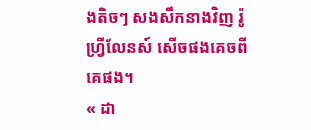ងតិចៗ សងសឹកនាងវិញ រ៉ូហ្វ្រីលែនស៍ សើចផងគេចពីគេផង។
« ដា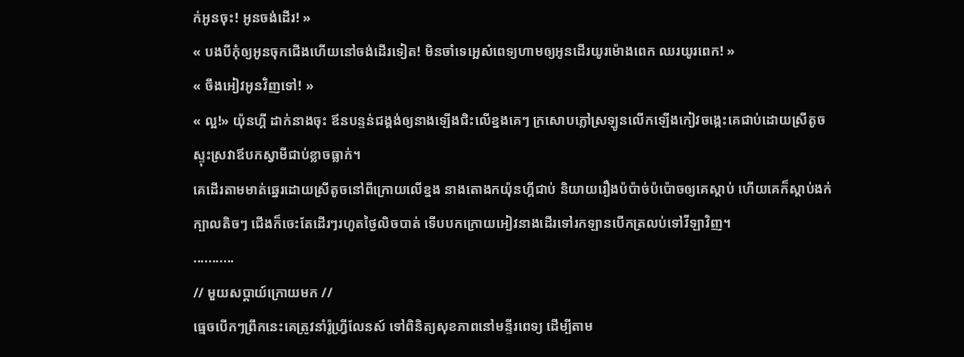ក់អូនចុះ! អូនចង់ដើរ! »
« បងបីកុំឲ្យអូនចុកជើងហើយនៅចង់ដើរទៀត! មិនចាំទេអ្អេស៎ពេទ្យហាមឲ្យអូនដើរយូរម៉ោងពេក ឈរយូរពេក! »
« ចឹងអៀវអូនវិញទៅ! »
« ល្អ!» យ៉ុនហ្គី ដាក់នាងចុះ ឪនបន្ទន់ជង្គង់ឲ្យនាងឡើងជិះលើខ្នងគេៗ ក្រសោបភ្លៅស្រឡូនលើកឡើងកៀវចង្កេះគេជាប់ដោយស្រីតូចស្ទុះស្រវាឪបកស្វាមីជាប់ខ្លាចធ្លាក់។
គេដើរតាមមាត់ឆ្នេរដោយស្រីតូចនៅពីក្រោយលើខ្នង នាងតោងកយ៉ុនហ្គីជាប់ និយាយរឿងប៉ប៉ាច់ប៉ប៉ោចឲ្យគេស្តាប់ ហើយគេក៏ស្តាប់ងក់ក្បាលតិចៗ ជើងក៏ចេះតែដើរៗរហូតថ្ងៃលិចបាត់ ទើបបកក្រោយអៀវនាងដើរទៅរកឡានបើកត្រលប់ទៅវីឡាវិញ។
...........
// មួយសប្តាយ៍ក្រោយមក //
ធ្មេចបើកៗព្រឹកនេះគេត្រូវនាំរ៉ូហ្វ្រីលែនស៍ ទៅពិនិត្យសុខភាពនៅមន្ទីរពេទ្យ ដើម្បីតាម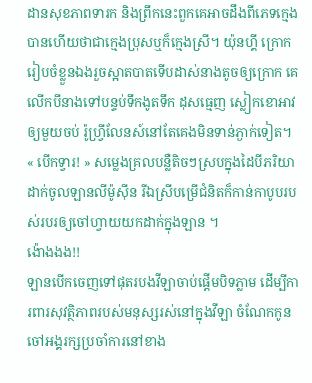ដានសុខភាពទារក និងព្រឹកនេះពួកគេអាចដឹងពីភេទក្មេងបានហើយថាជាក្មេងប្រុសឬក៏ក្មេងស្រី។ យ៉ុនហ្គី ក្រោករៀបចំខ្លួនឯងរួចស្អាតបាតទើបដាស់នាងតូចឲ្យក្រោក គេលើកបីនាងទៅបន្ទប់ទឹកងូតទឹក ដុសធ្មេញ ស្លៀកខោអាវឲ្យមួយចប់ រ៉ូហ្វ្រីលែនស៍នៅតែគេងមិនទាន់ភ្ងាក់ទៀត។
« បើកទ្វារ! » សម្លេងគ្រលបន្លឺតិចៗស្របក្នុងដៃបីភរិយាដាក់ចូលឡានលីម៉ូស៊ីន រីឯស្រីបម្រើជំនិតក៏កាន់កាបូបរបស់របរឲ្យចៅហ្វាយយកដាក់ក្នុងឡាន ។
ង៉ោងងង!!
ឡានបើកចេញទៅផុតរបងវីឡាចាប់ផ្តើមបិទភ្លាម ដើម្បីការពារសុវត្ថិភាពរបស់មនុស្សរស់នៅក្នុងវីឡា ចំណែកកូនចៅអង្គរក្សប្រចាំការនៅខាង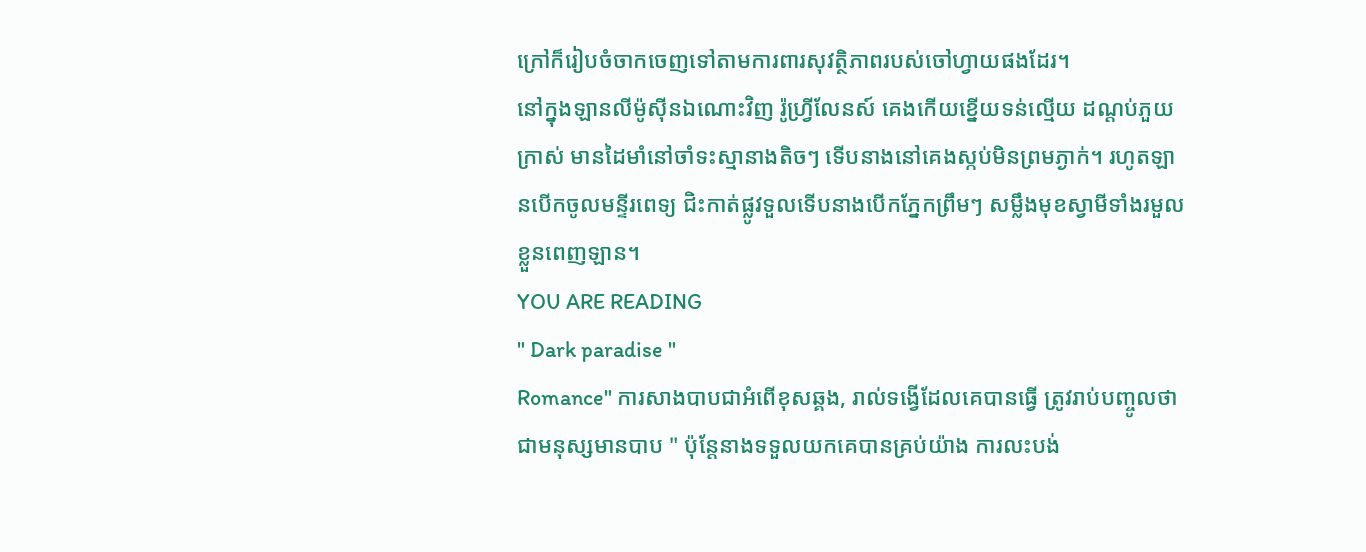ក្រៅក៏រៀបចំចាកចេញទៅតាមការពារសុវត្ថិភាពរបស់ចៅហ្វាយផងដែរ។
នៅក្នុងឡានលីម៉ូស៊ីនឯណោះវិញ រ៉ូហ្វ្រីលែនស៍ គេងកើយខ្នើយទន់ល្មើយ ដណ្តប់ភួយក្រាស់ មានដៃមាំនៅចាំទះស្មានាងតិចៗ ទើបនាងនៅគេងស្កប់មិនព្រមភ្ងាក់។ រហូតឡានបើកចូលមន្ទីរពេទ្យ ជិះកាត់ផ្លូវទួលទើបនាងបើកភ្នែកព្រឹមៗ សម្លឹងមុខស្វាមីទាំងរមួលខ្លួនពេញឡាន។
YOU ARE READING
" Dark paradise "
Romance" ការសាងបាបជាអំពើខុសឆ្គង, រាល់ទង្វើដែលគេបានធ្វើ ត្រូវរាប់បញ្ចូលថាជាមនុស្សមានបាប " ប៉ុន្តែនាងទទួលយកគេបានគ្រប់យ៉ាង ការលះបង់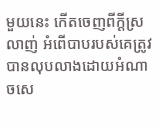មួយនេះ កើតចេញពីក្តីស្រលាញ់ អំពើបាបរបស់គេត្រូវបានលុបលាងដោយអំណាចសេ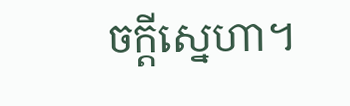ចក្តីស្នេហា។